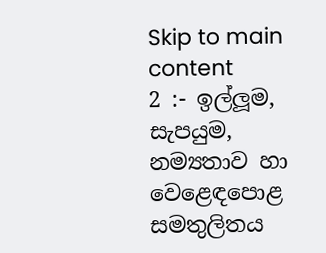Skip to main content
2 :- ඉල්ලූම, සැපයුම, නම්‍යතාව හා වෙළෙඳපොළ සමතුලිතය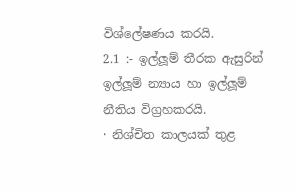විශ්ලේෂණය කරයි.
2.1 :- ඉල්ලූම් තීරක ඇසුරින් ඉල්ලූම් න්‍යාය හා ඉල්ලූම් නීතිය විග්‍රහකරයි.
· නිශ්චිත කාලයක් තුළ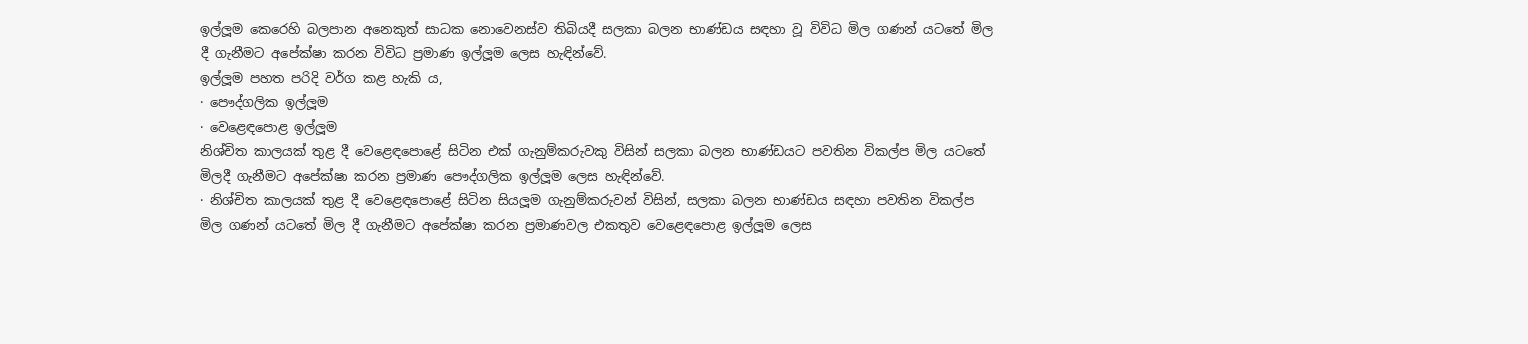ඉල්ලූම කෙරෙහි බලපාන අනෙකුත් සාධක නොවෙනස්ව තිබියදී සලකා බලන භාණ්ඩය සඳහා වූ විවිධ මිල ගණන් යටතේ මිල දී ගැනීමට අපේක්ෂා කරන විවිධ ප්‍රමාණ ඉල්ලූම ලෙස හැඳින්වේ.
ඉල්ලූම පහත පරිදි වර්ග කළ හැකි ය,
· පෞද්ගලික ඉල්ලූම
· වෙළෙඳපොළ ඉල්ලූම
නිශ්චිත කාලයක් තුළ දී වෙළෙඳපොළේ සිටින එක් ගැනුම්කරුවකු විසින් සලකා බලන භාණ්ඩයට පවතින විකල්ප මිල යටතේ මිලදී ගැනීමට අපේක්ෂා කරන ප්‍රමාණ පෞද්ගලික ඉල්ලූම ලෙස හැඳින්වේ.
· නිශ්චිත කාලයක් තුළ දී වෙළෙඳපොළේ සිටින සියලූම ගැනුම්කරුවන් විසින්, සලකා බලන භාණ්ඩය සඳහා පවතින විකල්ප මිල ගණන් යටතේ මිල දී ගැනීමට අපේක්ෂා කරන ප්‍රමාණවල එකතුව වෙළෙඳපොළ ඉල්ලූම ලෙස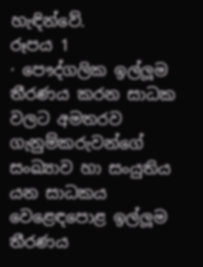හැඳින්වේ.
රූපය 1
· පෞද්ගලික ඉල්ලූම තීරණය කරන සාධක වලට අමතරව ගැනුම්කරුවන්ගේ සංඛ්‍යාව හා සංයුතිය යන සාධකය වෙළෙඳපොළ ඉල්ලූම තීරණය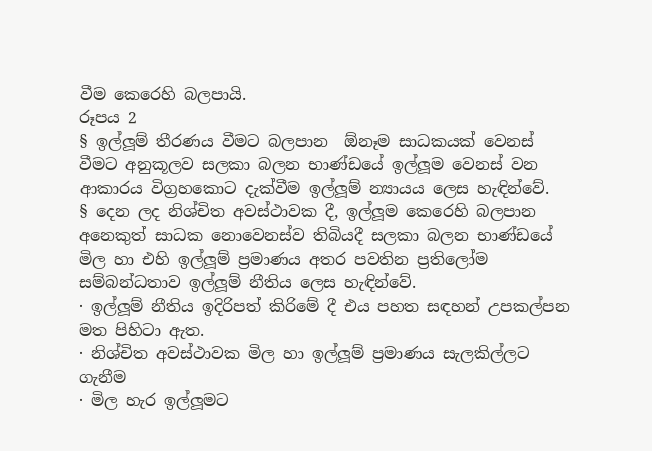වීම කෙරෙහි බලපායි.
රූපය 2
§ ඉල්ලූම් තීරණය වීමට බලපාන  ඕනෑම සාධකයක් වෙනස් වීමට අනුකූලව සලකා බලන භාණ්ඩයේ ඉල්ලූම වෙනස් වන ආකාරය විග්‍රහකොට දැක්වීම ඉල්ලූම් න්‍යායය ලෙස හැඳින්වේ.
§ දෙන ලද නිශ්චිත අවස්ථාවක දී, ඉල්ලූම කෙරෙහි බලපාන අනෙකුත් සාධක නොවෙනස්ව තිබියදී සලකා බලන භාණ්ඩයේ මිල හා එහි ඉල්ලූම් ප්‍රමාණය අතර පවතින ප්‍රතිලෝම සම්බන්ධතාව ඉල්ලූම් නීතිය ලෙස හැඳින්වේ.
· ඉල්ලූම් නීතිය ඉදිරිපත් කිරිමේ දී එය පහත සඳහන් උපකල්පන මත පිහිටා ඇත.
· නිශ්චිත අවස්ථාවක මිල හා ඉල්ලූම් ප්‍රමාණය සැලකිල්ලට ගැනීම
· මිල හැර ඉල්ලූමට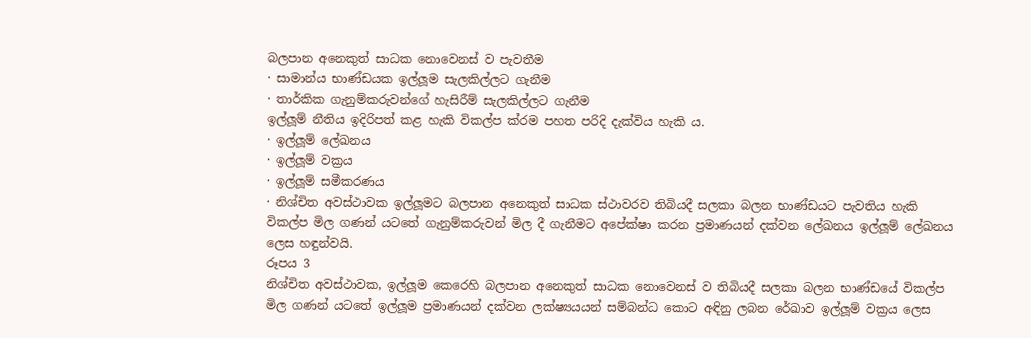බලපාන අනෙකුත් සාධක නොවෙනස් ව පැවතීම
· සාමාන්ය භාණ්ඩයක ඉල්ලූම සැලකිල්ලට ගැනීම
· තාර්කික ගැනුම්කරුවන්ගේ හැසිරීම් සැලකිල්ලට ගැනීම
ඉල්ලූම් නීතිය ඉදිරිපත් කළ හැකි විකල්ප ක්රම පහත පරිදි දැක්විය හැකි ය.
· ඉල්ලූම් ලේඛනය
· ඉල්ලූම් වක්‍රය
· ඉල්ලූම් සමීකරණය
· නිශ්චිත අවස්ථාවක ඉල්ලූමට බලපාන අනෙකුත් සාධක ස්ථාවරව තිබියදී සලකා බලන භාණ්ඩයට පැවතිය හැකි විකල්ප මිල ගණන් යටතේ ගැනුම්කරුවන් මිල දී ගැනීමට අපේක්ෂා කරන ප්‍රමාණයන් දක්වන ලේඛනය ඉල්ලූම් ලේඛනය ලෙස හඳුන්වයි.
රූපය 3
නිශ්චිත අවස්ථාවක, ඉල්ලූම කෙරෙහි බලපාන අනෙකුත් සාධක නොවෙනස් ව තිබියදී සලකා බලන භාණ්ඩයේ විකල්ප මිල ගණන් යටතේ ඉල්ලූම ප්‍රමාණයන් දක්වන ලක්ෂ්‍යයයන් සම්බන්ධ කොට අඳිනු ලබන රේඛාව ඉල්ලූම් වක්‍රය ලෙස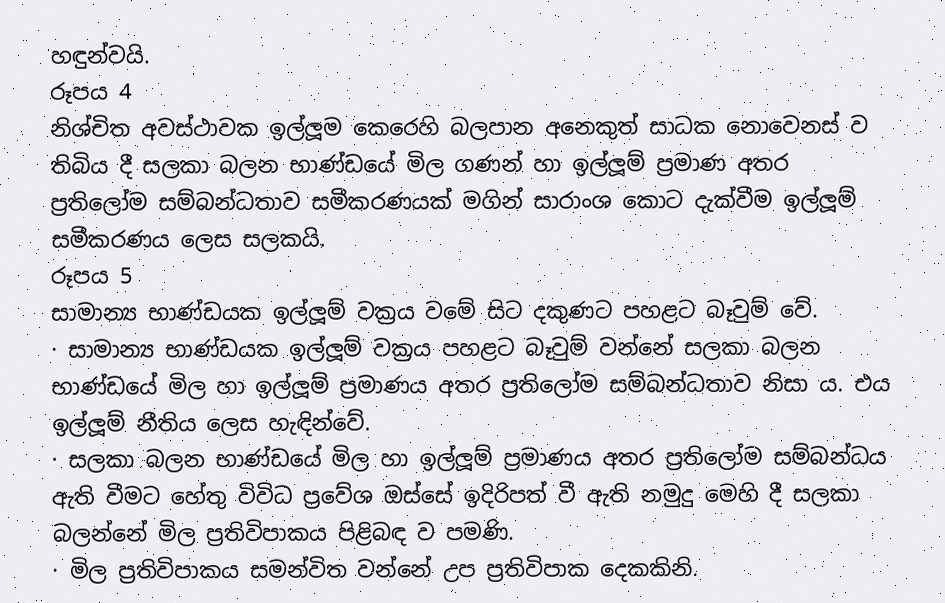හඳුන්වයි.
රූපය 4
නිශ්චිත අවස්ථාවක ඉල්ලූම කෙරෙහි බලපාන අනෙකුත් සාධක නොවෙනස් ව තිබිය දී සලකා බලන භාණ්ඩයේ මිල ගණන් හා ඉල්ලූම් ප්‍රමාණ අතර ප්‍රතිලෝම සම්බන්ධතාව සමීකරණයක් මගින් සාරාංශ කොට දැක්වීම ඉල්ලූම් සමීකරණය ලෙස සලකයි.
රූපය 5
සාමාන්‍ය භාණ්ඩයක ඉල්ලූම් වක්‍රය වමේ සිට දකුණට පහළට බෑවුම් වේ.
· සාමාන්‍ය භාණ්ඩයක ඉල්ලූම් වක්‍රය පහළට බෑවුම් වන්නේ සලකා බලන භාණ්ඩයේ මිල හා ඉල්ලූම් ප්‍රමාණය අතර ප්‍රතිලෝම සම්බන්ධතාව නිසා ය. එය ඉල්ලූම් නීතිය ලෙස හැඳින්වේ.
· සලකා බලන භාණ්ඩයේ මිල හා ඉල්ලූම් ප්‍රමාණය අතර ප්‍රතිලෝම සම්බන්ධය ඇති වීමට හේතු විවිධ ප්‍රවේශ ඔස්සේ ඉදිරිපත් වී ඇති නමුදු මෙහි දී සලකා බලන්නේ මිල ප්‍රතිවිපාකය පිළිබඳ ව පමණි.
· මිල ප්‍රතිවිපාකය සමන්විත වන්නේ උප ප්‍රතිවිපාක දෙකකිනි.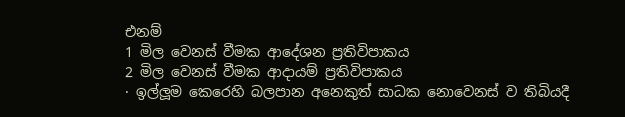එනම්
1 මිල වෙනස් වීමක ආදේශන ප්‍රතිවිපාකය
2 මිල වෙනස් වීමක ආදායම් ප්‍රතිවිපාකය
· ඉල්ලූම කෙරෙහි බලපාන අනෙකුත් සාධක නොවෙනස් ව තිබියදී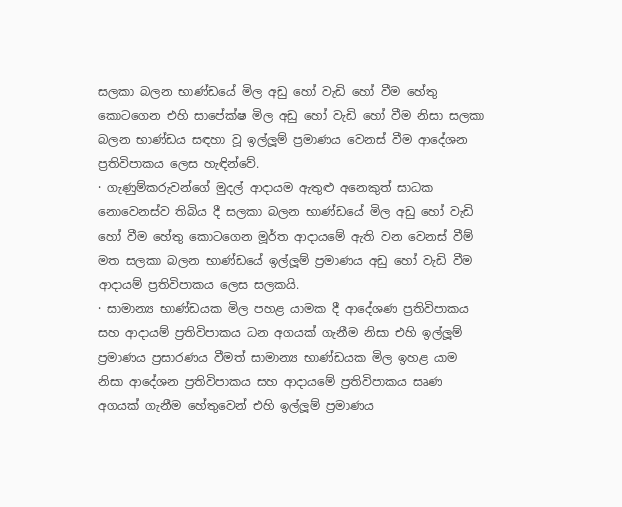සලකා බලන භාණ්ඩයේ මිල අඩු හෝ වැඩි හෝ වීම හේතු කොටගෙන එහි සාපේක්ෂ මිල අඩු හෝ වැඩි හෝ වීම නිසා සලකා බලන භාණ්ඩය සඳහා වූ ඉල්ලූම් ප්‍රමාණය වෙනස් වීම ආදේශන ප්‍රතිවිපාකය ලෙස හැඳින්වේ.
· ගැණුම්කරුවන්ගේ මුදල් ආදායම ඇතුළු අනෙකුත් සාධක නොවෙනස්ව තිබිය දී සලකා බලන භාණ්ඩයේ මිල අඩු හෝ වැඩි හෝ වීම හේතු කොටගෙන මූර්ත ආදායමේ ඇති වන වෙනස් වීම් මත සලකා බලන භාණ්ඩයේ ඉල්ලූම් ප්‍රමාණය අඩු හෝ වැඩි වීම ආදායම් ප්‍රතිවිපාකය ලෙස සලකයි.
· සාමාන්‍ය භාණ්ඩයක මිල පහළ යාමක දී ආදේශණ ප්‍රතිවිපාකය සහ ආදායම් ප්‍රතිවිපාකය ධන අගයක් ගැනීම නිසා එහි ඉල්ලූම් ප්‍රමාණය ප්‍රසාරණය වීමත් සාමාන්‍ය භාණ්ඩයක මිල ඉහළ යාම නිසා ආදේශන ප්‍රතිවිපාකය සහ ආදායමේ ප්‍රතිවිපාකය සෘණ අගයක් ගැනීම හේතුවෙන් එහි ඉල්ලූම් ප්‍රමාණය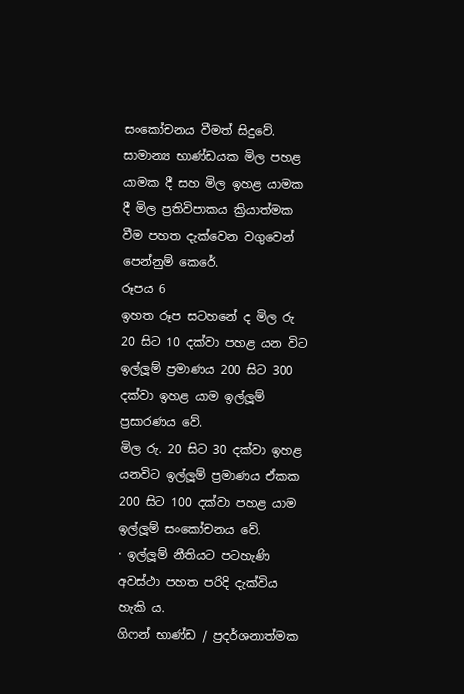සංකෝචනය වීමත් සිදුවේ.
සාමාන්‍ය භාණ්ඩයක මිල පහළ යාමක දී සහ මිල ඉහළ යාමක දී මිල ප්‍රතිවිපාකය ක්‍රියාත්මක වීම පහත දැක්වෙන වගුවෙන් පෙන්නුම් කෙරේ.
රූපය 6
ඉහත රූප සටහනේ ද මිල රු 20 සිට 10 දක්වා පහළ යන විට ඉල්ලූම් ප්‍රමාණය 200 සිට 300 දක්වා ඉහළ යාම ඉල්ලූම් ප්‍රසාරණය වේ.
මිල රු. 20 සිට 30 දක්වා ඉහළ යනවිට ඉල්ලූම් ප්‍රමාණය ඒකක 200 සිට 100 දක්වා පහළ යාම ඉල්ලූම් සංකෝචනය වේ.
· ඉල්ලූම් නීතියට පටහැණි අවස්ථා පහත පරිදි දැක්විය හැකි ය.
ගිෆන් භාණ්ඩ / ප්‍රදර්ශනාත්මක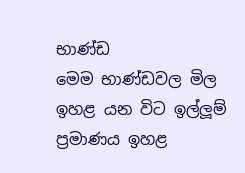භාණ්ඩ
මෙම භාණ්ඩවල මිල ඉහළ යන විට ඉල්ලූම් ප්‍රමාණය ඉහළ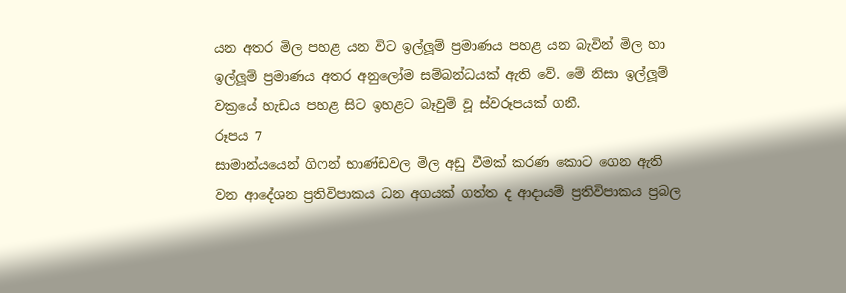යන අතර මිල පහළ යන විට ඉල්ලූම් ප්‍රමාණය පහළ යන බැවින් මිල හා ඉල්ලූම් ප්‍රමාණය අතර අනුලෝම සම්බන්ධයක් ඇති වේ. මේ නිසා ඉල්ලූම් වක්‍රයේ හැඩය පහළ සිට ඉහළට බෑවුම් වූ ස්වරූපයක් ගනී.
රූපය 7
සාමාන්යයෙන් ගිෆන් භාණ්ඩවල මිල අඩු වීමක් කරණ කොට ගෙන ඇති වන ආදේශන ප්‍රතිවිපාකය ධන අගයක් ගත්ත ද ආදායම් ප්‍රතිවිපාකය ප්‍රබල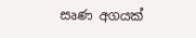සෘණ අගයක්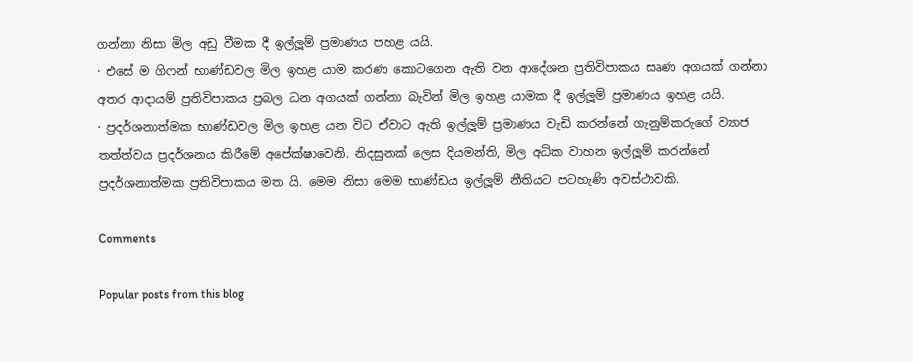ගන්නා නිසා මිල අඩු වීමක දී ඉල්ලූම් ප්‍රමාණය පහළ යයි.
· එසේ ම ගිෆන් භාණ්ඩවල මිල ඉහළ යාම කරණ කොටගෙන ඇති වන ආදේශන ප්‍රතිවිපාකය සෘණ අගයක් ගන්නා අතර ආදායම් ප්‍රතිවිපාකය ප්‍රබල ධන අගයක් ගන්නා බැවින් මිල ඉහළ යාමක දී ඉල්ලූම් ප්‍රමාණය ඉහළ යයි.
· ප්‍රදර්ශනාත්මක භාණ්ඩවල මිල ඉහළ යන විට ඒවාට ඇති ඉල්ලූම් ප්‍රමාණය වැඩි කරන්නේ ගැනුම්කරුගේ ව්‍යාජ තත්ත්වය ප්‍රදර්ශනය කිරීමේ අපේක්ෂාවෙනි. නිදසුනක් ලෙස දියමන්ති, මිල අධික වාහන ඉල්ලූම් කරන්නේ ප්‍රදර්ශනාත්මක ප්‍රතිවිපාකය මත යි. මෙම නිසා මෙම භාණ්ඩය ඉල්ලූම් නීතියට පටහැණි අවස්ථාවකි.

Comments

Popular posts from this blog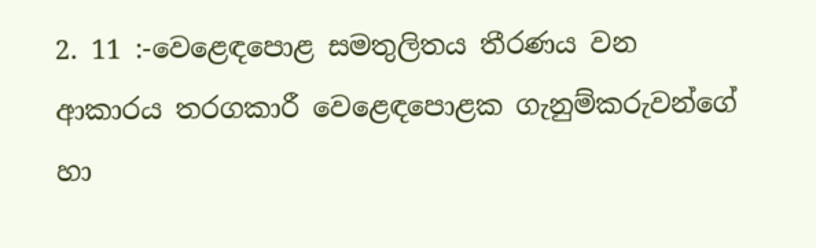2. 11 :-වෙළෙඳපොළ සමතුලිතය තීරණය වන ආකාරය තරගකාරී වෙළෙඳපොළක ගැනුම්කරුවන්ගේ හා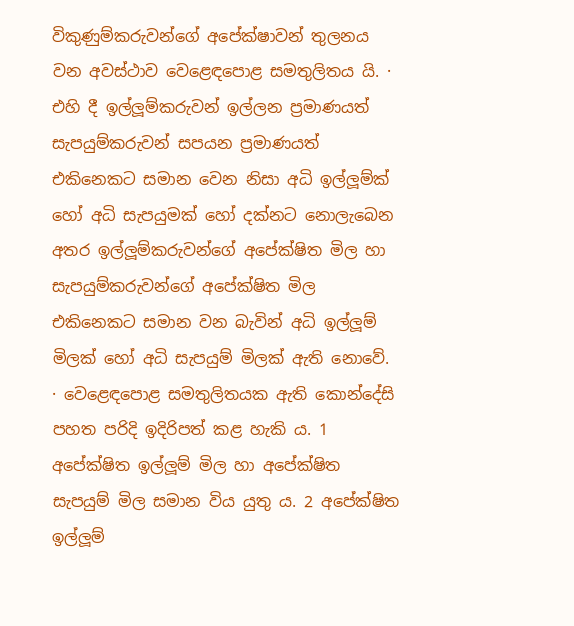විකුණුම්කරුවන්ගේ අපේක්ෂාවන් තුලනය වන අවස්ථාව වෙළෙඳපොළ සමතුලිතය යි. · එහි දී ඉල්ලූම්කරුවන් ඉල්ලන ප්‍රමාණයත් සැපයුම්කරුවන් සපයන ප්‍රමාණයත් එකිනෙකට සමාන වෙන නිසා අධි ඉල්ලූම්ක් හෝ අධි සැපයුමක් හෝ දක්නට නොලැබෙන අතර ඉල්ලූම්කරුවන්ගේ අපේක්ෂිත මිල හා සැපයුම්කරුවන්ගේ අපේක්ෂිත මිල එකිනෙකට සමාන වන බැවින් අධි ඉල්ලූම් මිලක් හෝ අධි සැපයුම් මිලක් ඇති නොවේ. · වෙළෙඳපොළ සමතුලිතයක ඇති කොන්දේසි පහත පරිදි ඉදිරිපත් කළ හැකි ය. 1 අපේක්ෂිත ඉල්ලූම් මිල හා අපේක්ෂිත සැපයුම් මිල සමාන විය යුතු ය. 2 අපේක්ෂිත ඉල්ලූම්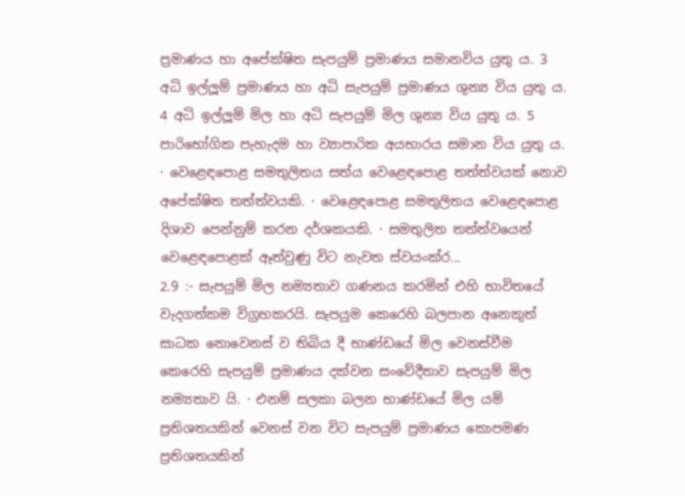ප්‍රමාණය හා අපේක්ෂිත සැපයුම් ප්‍රමාණය සමානවිය යුතු ය. 3 අධි ඉල්ලූම් ප්‍රමාණය හා අධි සැපයුම් ප්‍රමාණය ශුන්‍ය විය යුතු ය. 4 අධි ඉල්ලූම් මිල හා අධි සැපයුම් මිල ශුන්‍ය විය යුතු ය. 5 පාරිභෝගික පැහැදම හා ව්‍යාපාරික අයභාරය සමාන විය යුතු ය. · වෙළෙඳපොළ සමතුලිතය සත්ය වෙළෙඳපොළ තත්ත්වයක් නොව අපේක්ෂිත තත්ත්වයකි. · වෙළෙඳපොළ සමතුලිතය වෙළෙඳපොළ දිශාව පෙන්නුම් කරන දර්ශකයකි. · සමතුලිත තත්ත්වයෙන් වෙළෙඳපොළක් ඈත්වුණු විට නැවත ස්වයංක්ර...
2.9 :- සැපයුම් මිල නම්‍යතාව ගණනය කරමින් එහි භාවිතයේ වැදගත්කම විග්‍රහකරයි. සැපයුම කෙරෙහි බලපාන අනෙකුත් සාධක නොවෙනස් ව තිබිය දී භාණ්ඩයේ මිල වෙනස්වීම කෙරෙහි සැපයුම් ප්‍රමාණය දක්වන සංවේදීතාව සැපයුම් මිල නම්‍යතාව යි. · එනම් සලකා බලන භාණ්ඩයේ මිල යම් ප්‍රතිශතයකින් වෙනස් වන විට සැපයුම් ප්‍රමාණය කොපමණ ප්‍රතිශතයකින්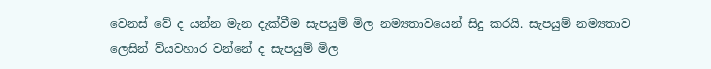වෙනස් වේ ද යන්න මැන දැක්වීම සැපයුම් මිල නම්‍යතාවයෙන් සිදු කරයි. සැපයුම් නම්‍යතාව ලෙසින් ව්යවහාර වන්නේ ද සැපයුම් මිල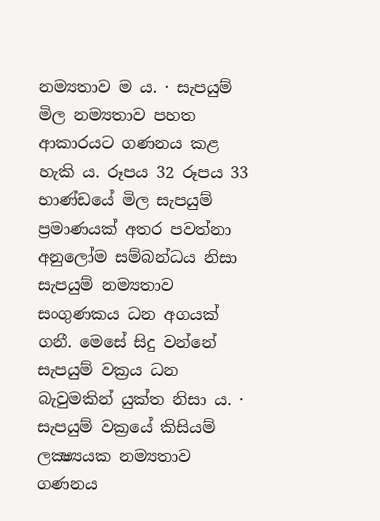නම්‍යතාව ම ය. · සැපයුම් මිල නම්‍යතාව පහත ආකාරයට ගණනය කළ හැකි ය. රූපය 32 රූපය 33 භාණ්ඩයේ මිල සැපයුම් ප්‍රමාණයක් අතර පවත්නා අනුලෝම සම්බන්ධය නිසා සැපයුම් නම්‍යතාව සංගුණකය ධන අගයක් ගනී. මෙසේ සිදු වන්නේ සැපයුම් වක්‍රය ධන බැවුමකින් යුක්ත නිසා ය. · සැපයුම් වක්‍රයේ කිසියම් ලක්‍ෂ්‍යයක නම්‍යතාව ගණනය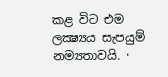කළ විට එම ලක්‍ෂ්‍යය සැපයුම් නම්‍යතාවයි. ·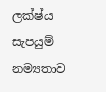ලක්ෂ්ය සැපයුම් නම්‍යතාව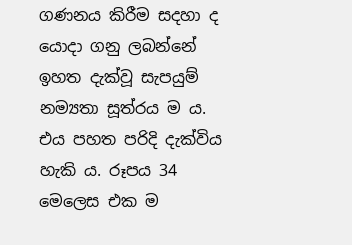ගණනය කිරීම සදහා ද යොදා ගනු ලබන්නේ ඉහත දැක්වූ සැපයුම් නම්‍යතා සූත්රය ම ය. එය පහත පරිදි දැක්විය හැකි ය. රූපය 34 මෙලෙස එක ම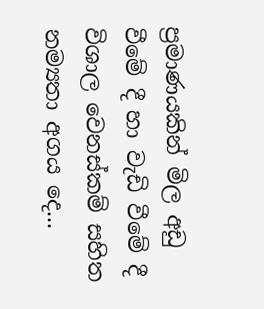ප්‍රමාණයකින් මිල අඩු වීමේ දී හා වැඩි වීමේ දී විශාල වෙනස්කම් සහිත නම්‍යතා අගය දෙ...